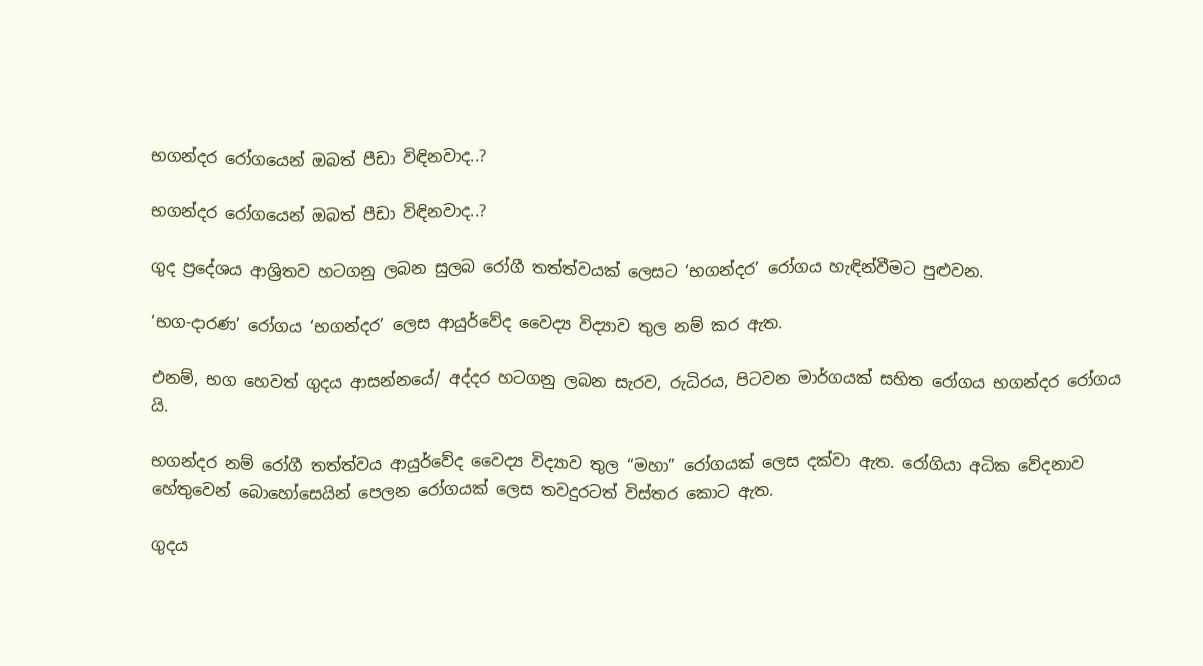භගන්දර රෝගයෙන් ඔබත් පීඩා විඳිනවාද..?

භගන්දර රෝගයෙන් ඔබත් පීඩා විඳිනවාද..?

ගුද ප්‍රදේශය ආශ්‍රිතව හටගනු ලබන සුලබ රෝගී තත්ත්වයක් ලෙසට ‘භගන්දර’ රෝගය හැඳින්වීමට පුළුවන.

‘භග-දාරණ’ රෝගය ‘භගන්දර’ ලෙස ආයුර්වේද වෛද්‍ය විද්‍යාව තුල නම් කර ඇත.

එනම්, භග හෙවත් ගුදය ආසන්නයේ/ අද්දර හටගනු ලබන සැරව, රුධිරය, පිටවන මාර්ගයක් සහිත රෝගය භගන්දර රෝගය යි.

භගන්දර නම් රෝගී තත්ත්වය ආයුර්වේද වෛද්‍ය විද්‍යාව තුල “මහා” රෝගයක් ලෙස දක්වා ඇත. රෝගියා අධික වේදනාව හේතුවෙන් බොහෝසෙයින් පෙලන රෝගයක් ලෙස තවදුරටත් විස්තර කොට ඇත.

ගුදය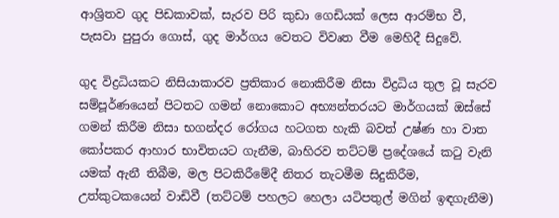ආශ්‍රිතව ගුද පිඩකාවක්, සැරව පිරි කුඩා ගෙඩියක් ලෙස ආරම්භ වී, පැසවා පුපුරා ගොස්, ගුද මාර්ගය වෙතට විවෘත වීම මෙහිදී සිදුවේ.

ගුද විද්‍රධියකට නිසියාකාරව ප්‍රතිකාර නොකිරීම නිසා විද්‍රධිය තුල වූ සැරව සම්පූර්ණයෙන් පිටතට ගමන් නොකොට අභ්‍යන්තරයට මාර්ගයක් ඔස්සේ ගමන් කිරීම නිසා භගන්දර රෝගය හටගත හැකි බවත් උෂ්ණ හා වාත කෝපකර ආහාර භාවිතයට ගැනීම, බාහිරව තට්ටම් ප්‍රදේශයේ කටු වැනි යමක් ඇනී තිබීම, මල පිටකිරීමේදී නිතර තැටමීම සිදුකිරීම, උත්කුටකයෙන් වාඩිවී (තට්ටම් පහලට හෙලා යටිපතුල් මගින් ඉඳගැනීම)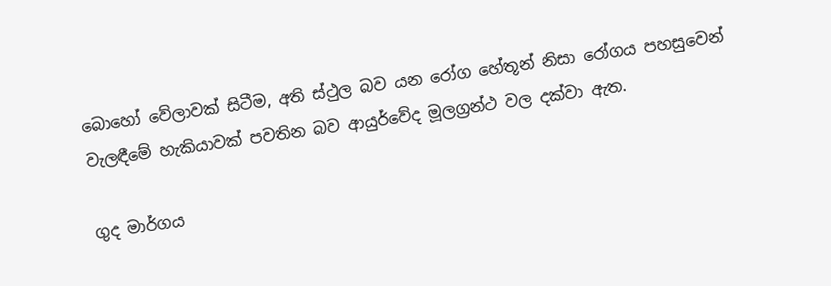බොහෝ වේලාවක් සිටීම, අති ස්ථුල බව යන රෝග හේතූන් නිසා රෝගය පහසුවෙන් වැලඳීමේ හැකියාවක් පවතින බව ආයුර්වේද මූලග්‍රන්ථ වල දක්වා ඇත.

ගුද මාර්ගය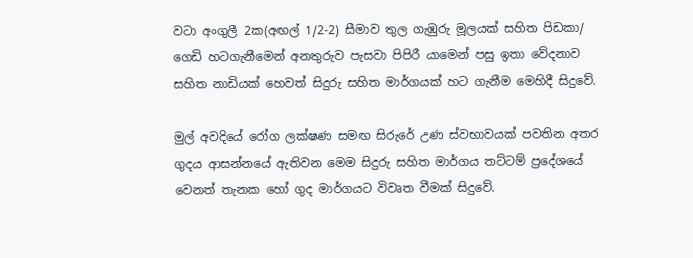වටා අංගුලී 2ක(අඟල් 1/2-2) සීමාව තුල ගැඹුරු මූලයක් සහිත පිඩකා/ ගෙඩි හටගැනීමෙන් අනතුරුව පැසවා පිපිරී යාමෙන් පසු ඉතා වේදනාව සහිත නාඩියක් හෙවත් සිදුරු සහිත මාර්ගයක් හට ගැනීම මෙහිදී සිදුවේ.

මුල් අවදියේ රෝග ලක්ෂණ සමඟ සිරුරේ උණ ස්වභාවයක් පවතින අතර ගුදය ආසන්නයේ ඇතිවන මෙම සිදුරු සහිත මාර්ගය තට්ටම් ප්‍රදේශයේ වෙනත් තැනක හෝ ගුද මාර්ගයට විවෘත වීමක් සිදුවේ.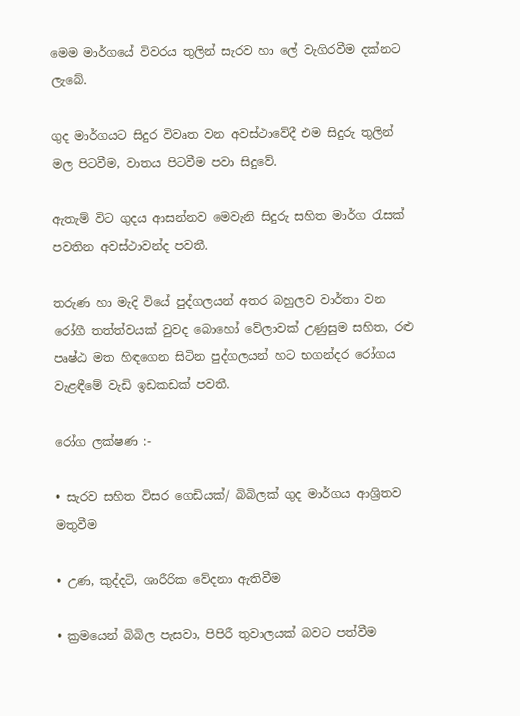මෙම මාර්ගයේ විවරය තුලින් සැරව හා ලේ වැගිරවීම දක්නට ලැබේ.

ගුද මාර්ගයට සිදුර විවෘත වන අවස්ථාවේදී එම සිදුරු තුලින් මල පිටවීම, වාතය පිටවීම පවා සිදුවේ.

ඇතැම් විට ගුදය ආසන්නව මෙවැනි සිදුරු සහිත මාර්ග රැසක් පවතින අවස්ථාවන්ද පවතී.

තරුණ හා මැදි වියේ පුද්ගලයන් අතර බහුලව වාර්තා වන රෝගී තත්ත්වයක් වුවද බොහෝ වේලාවක් උණුසුම සහිත, රළු පෘෂ්ඨ මත හිඳගෙන සිටින පුද්ගලයන් හට භගන්දර රෝගය වැළඳීමේ වැඩි ඉඩකඩක් පවතී.

රෝග ලක්ෂණ :-

• සැරව සහිත විසර ගෙඩියක්/ බිබිලක් ගුද මාර්ගය ආශ්‍රිතව මතුවීම

• උණ, කුද්දටි, ශාරීරික වේදනා ඇතිවීම

• ක්‍රමයෙන් බිබිල පැසවා, පිපිරී තුවාලයක් බවට පත්වීම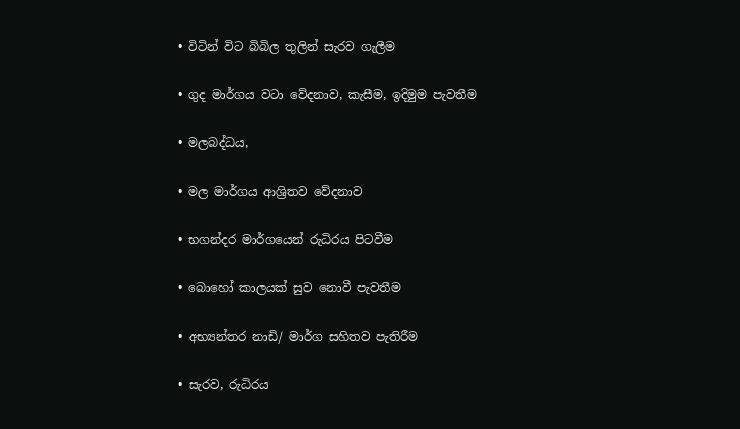• විටින් විට බිබිල තුලින් සැරව ගැලීම

• ගුද මාර්ගය වටා වේදනාව, කැසීම, ඉදිමුම පැවතීම

• මලබද්ධය,

• මල මාර්ගය ආශ්‍රිතව වේදනාව

• භගන්දර මාර්ගයෙන් රුධිරය පිටවීම

• බොහෝ කාලයක් සුව නොවී පැවතීම

• අභ්‍යන්තර නාඩි/ මාර්ග සහිතව පැතිරීම

• සැරව, රුධිරය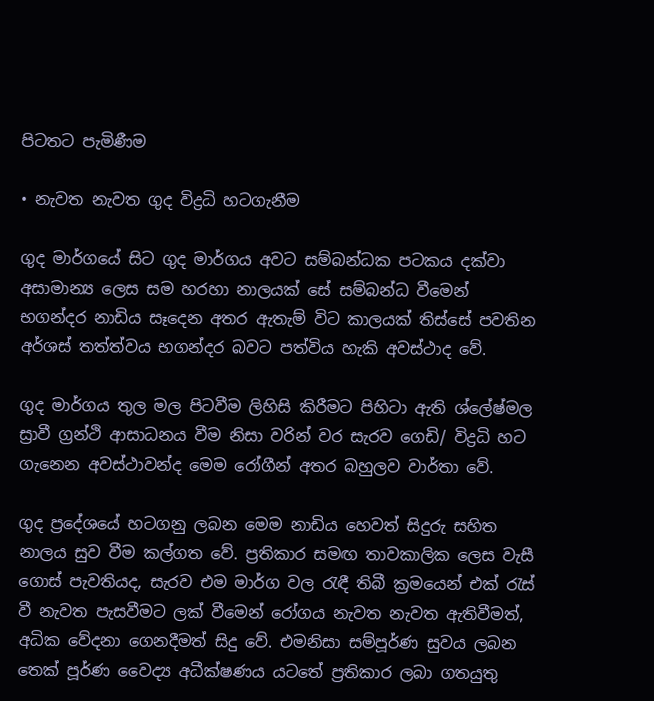පිටතට පැමිණීම

• නැවත නැවත ගුද විද්‍රධි හටගැනීම

ගුද මාර්ගයේ සිට ගුද මාර්ගය අවට සම්බන්ධක පටකය දක්වා අසාමාන්‍ය ලෙස සම හරහා නාලයක් සේ සම්බන්ධ වීමෙන් භගන්දර නාඩිය සෑදෙන අතර ඇතැම් විට කාලයක් තිස්සේ පවතින අර්ශස් තත්ත්වය භගන්දර බවට පත්විය හැකි අවස්ථාද වේ.

ගුද මාර්ගය තුල මල පිටවීම ලිහිසි කිරීමට පිහිටා ඇති ශ්ලේෂ්මල ස්‍රාවී ග්‍රන්ථි ආසාධනය වීම නිසා වරින් වර සැරව ගෙඩි/ විද්‍රධි හට ගැනෙන අවස්ථාවන්ද මෙම රෝගීන් අතර බහුලව වාර්තා වේ.

ගුද ප්‍රදේශයේ හටගනු ලබන මෙම නාඩිය හෙවත් සිදුරු සහිත නාලය සුව වීම කල්ගත වේ. ප්‍රතිකාර සමඟ තාවකාලික ලෙස වැසී ගොස් පැවතියද, සැරව එම මාර්ග වල රැඳී තිබී ක්‍රමයෙන් එක් රැස් වී නැවත පැසවීමට ලක් වීමෙන් රෝගය නැවත නැවත ඇතිවීමත්, අධික වේදනා ගෙනදීමත් සිදු වේ. එමනිසා සම්පූර්ණ සුවය ලබන තෙක් පූර්ණ වෛද්‍ය අධීක්ෂණය යටතේ ප්‍රතිකාර ලබා ගතයුතු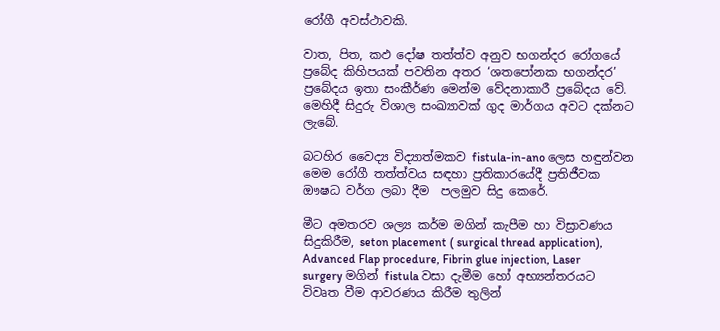රෝගී අවස්ථාවකි.

වාත, පිත, කඵ දෝෂ තත්ත්ව අනුව භගන්දර රෝගයේ ප්‍රබේද කිහිපයක් පවතින අතර ‘ශතපෝනක භගන්දර’ ප්‍රබේදය ඉතා සංකීර්ණ මෙන්ම වේදනාකාරී ප්‍රබේදය වේ. මෙහිදී සිදුරු විශාල සංඛ්‍යාවක් ගුද මාර්ගය අවට දක්නට ලැබේ.

බටහිර වෛද්‍ය විද්‍යාත්මකව fistula-in-ano ලෙස හඳුන්වන මෙම රෝගී තත්ත්වය සඳහා ප්‍රතිකාරයේදී ප්‍රතිජීවක ඖෂධ වර්ග ලබා දීම  පලමුව සිදු කෙරේ.

මීට අමතරව ශල්‍ය කර්ම මගින් කැපීම හා විස්‍රාවණය සිදුකිරීම, seton placement ( surgical thread application), Advanced Flap procedure, Fibrin glue injection, Laser surgery මගින් fistula වසා දැමීම හෝ අභ්‍යන්තරයට විවෘත වීම ආවරණය කිරීම තුලින්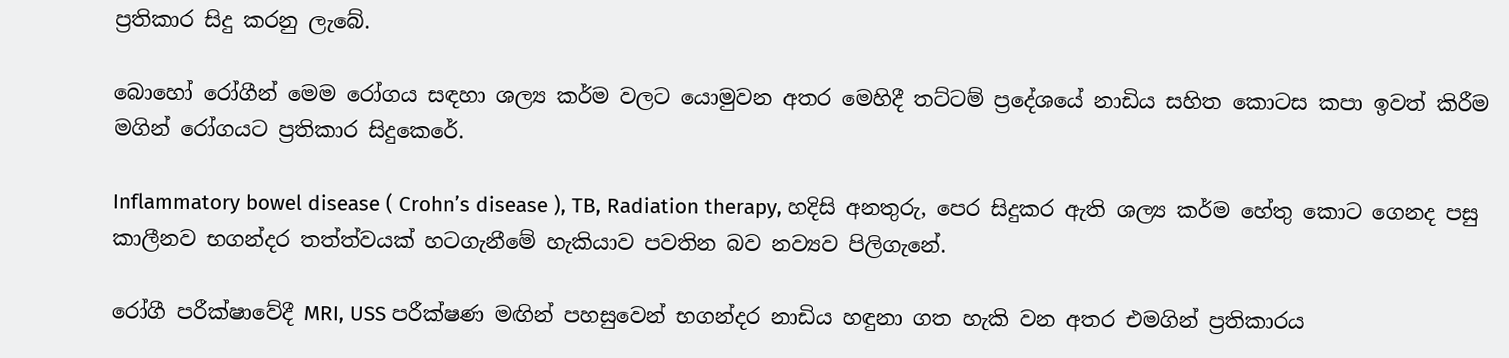ප්‍රතිකාර සිදු කරනු ලැබේ.

බොහෝ රෝගීන් මෙම රෝගය සඳහා ශල්‍ය කර්ම වලට යොමුවන අතර මෙහිදී තට්ටම් ප්‍රදේශයේ නාඩිය සහිත කොටස කපා ඉවත් කිරීම මගින් රෝගයට ප්‍රතිකාර සිදුකෙරේ.

Inflammatory bowel disease ( Crohn’s disease ), TB, Radiation therapy, හදිසි අනතුරු, පෙර සිදුකර ඇති ශල්‍ය කර්ම හේතු කොට ගෙනද පසු කාලීනව භගන්දර තත්ත්වයක් හටගැනීමේ හැකියාව පවතින බව නව්‍යව පිලිගැනේ.

රෝගී පරීක්ෂාවේදී MRI, USS පරීක්ෂණ මඟින් පහසුවෙන් භගන්දර නාඩිය හඳුනා ගත හැකි වන අතර එමගින් ප්‍රතිකාරය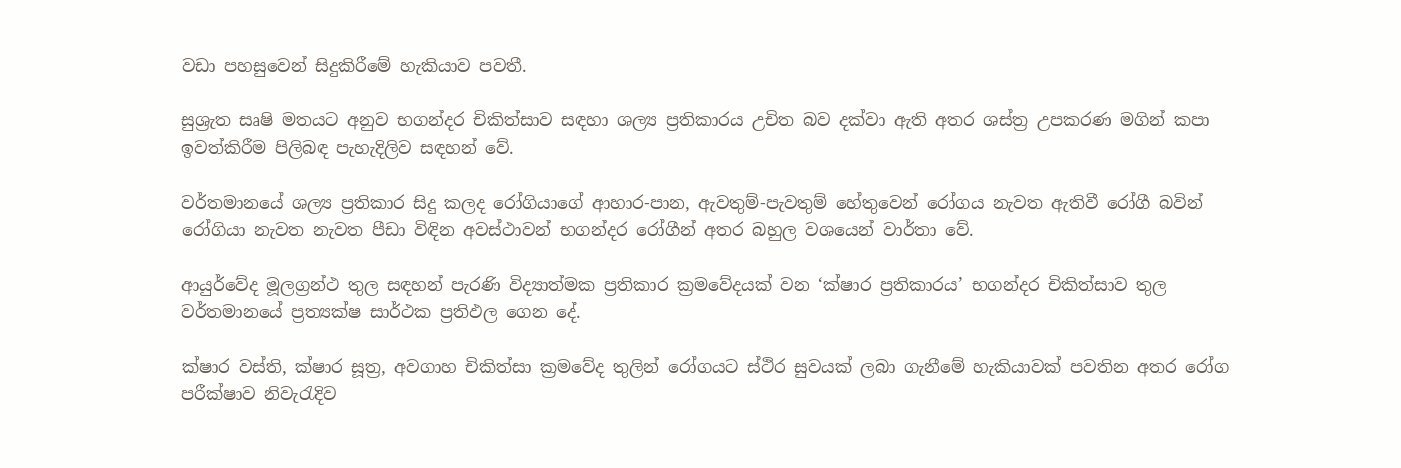වඩා පහසුවෙන් සිදුකිරීමේ හැකියාව පවතී.

සුශ්‍රැත සෘෂි මතයට අනුව භගන්දර චිකිත්සාව සඳහා ශල්‍ය ප්‍රතිකාරය උචිත බව දක්වා ඇති අතර ශස්ත්‍ර උපකරණ මගින් කපා ඉවත්කිරීම පිලිබඳ පැහැදිලිව සඳහන් වේ.

වර්තමානයේ ශල්‍ය ප්‍රතිකාර සිදු කලද රෝගියාගේ ආහාර-පාන, ඇවතුම්-පැවතුම් හේතුවෙන් රෝගය නැවත ඇතිවී රෝගී බවින් රෝගියා නැවත නැවත පීඩා විඳින අවස්ථාවන් භගන්දර රෝගීන් අතර බහුල වශයෙන් වාර්තා වේ.

ආයුර්වේද මූලග්‍රන්ථ තුල සඳහන් පැරණි විද්‍යාත්මක ප්‍රතිකාර ක්‍රමවේදයක් වන ‘ක්ෂාර ප්‍රතිකාරය’ භගන්දර චිකිත්සාව තුල වර්තමානයේ ප්‍රත්‍යක්ෂ සාර්ථක ප්‍රතිඵල ගෙන දේ.

ක්ෂාර වස්ති, ක්ෂාර සූත්‍ර, අවගාහ චිකිත්සා ක්‍රමවේද තුලින් රෝගයට ස්ථිර සුවයක් ලබා ගැනීමේ හැකියාවක් පවතින අතර රෝග පරීක්ෂාව නිවැරැදිව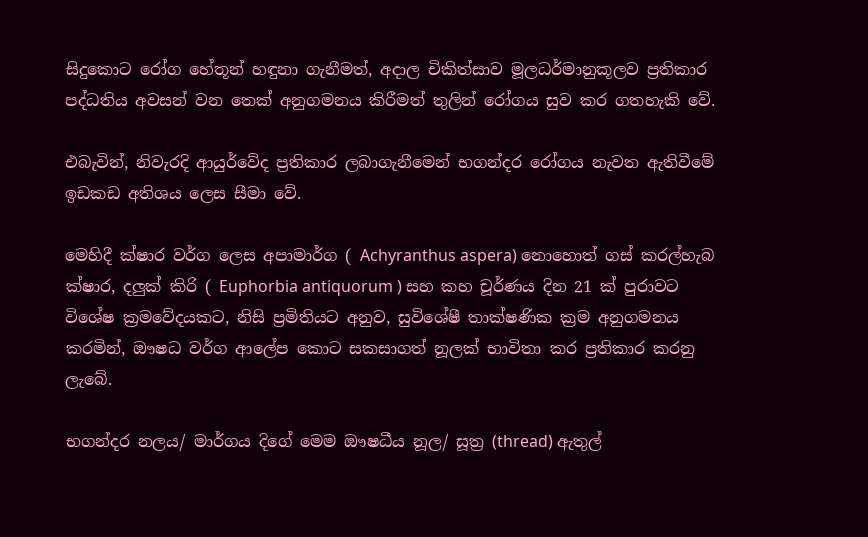සිදුකොට රෝග හේතූන් හඳුනා ගැනීමත්, අදාල චිකිත්සාව මූලධර්මානුකූලව ප්‍රතිකාර පද්ධතිය අවසන් වන තෙක් අනුගමනය කිරීමත් තුලින් රෝගය සුව කර ගතහැකි වේ.

එබැවින්, නිවැරදි ආයුර්වේද ප්‍රතිකාර ලබාගැනීමෙන් භගන්දර රෝගය නැවත ඇතිවීමේ ඉඩකඩ අතිශය ලෙස සීමා වේ.

මෙහිදී ක්ෂාර වර්ග ලෙස අපාමාර්ග ( Achyranthus aspera) නොහොත් ගස් කරල්හැබ ක්ෂාර, දලුක් කිරි ( Euphorbia antiquorum ) සහ කහ චූර්ණය දින 21 ක් පුරාවට විශේෂ ක්‍රමවේදයකට, නිසි ප්‍රමිතියට අනුව, සුවිශේෂී තාක්ෂණික ක්‍රම අනුගමනය කරමින්, ඖෂධ වර්ග ආලේප කොට සකසාගත් නූලක් භාවිතා කර ප්‍රතිකාර කරනු ලැබේ.

භගන්දර නලය/ මාර්ගය දිගේ මෙම ඖෂධීය නූල/ සූත්‍ර (thread) ඇතුල්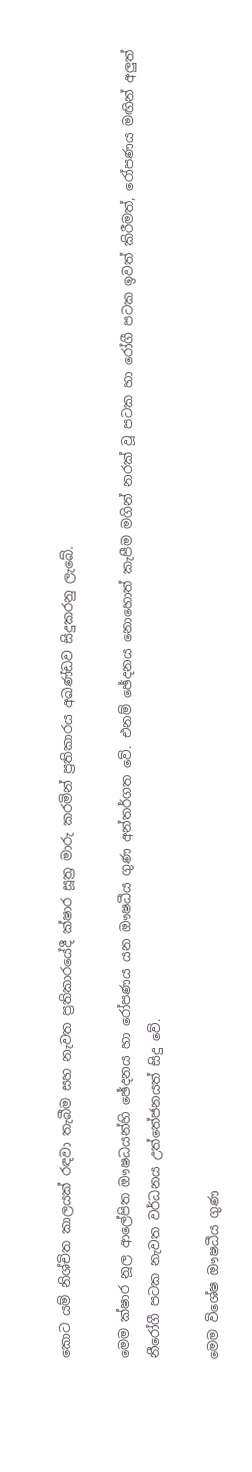කොට යම් නිශ්චිත කාලයක් රඳවා තැබීම සහ නැවත ප්‍රතිකාරයේදී ක්ෂාර සූත්‍ර මාරු කරමින් ප්‍රතිකාරය අඛණ්ඩව සිදුකරනු ලැබේ.

මෙම ක්ෂාර නූල ආලේපිත ඖෂධයන්හි ඡේදනය හා රෝපණය යන ඖෂධීය ගුණ අන්තර්ගත වේ. එනම් ඡේදනය නොහොත් කැපීම මගින් නරක් වූ පටක හා රෝගී පටක ඉවත් කිරීමත්, රෝපණය මඟින් අලුත් නීරෝගී පටක නැවත වර්ධනය උත්තේජනයත් සිදු වේ.

මෙම විශේෂ ඖෂධීය ගුණ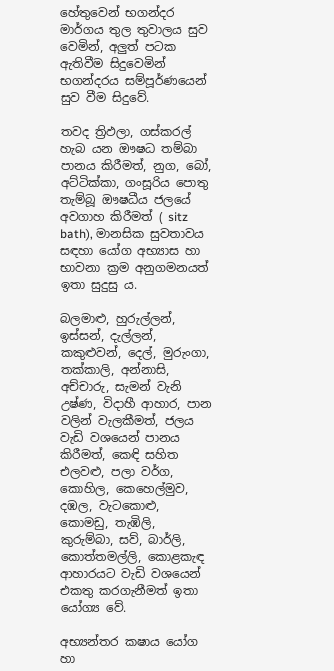හේතුවෙන් භගන්දර මාර්ගය තුල තුවාලය සුව වෙමින්, අලුත් පටක ඇතිවීම සිදුවෙමින් භගන්දරය සම්පූර්ණයෙන් සුව වීම සිදුවේ.

තවද ත්‍රිඵලා, ගස්කරල් හැබ යන ඖෂධ තම්බා පානය කිරීමත්, නුග, බෝ, අට්ටික්කා, ගංසූරිය පොතු තැම්බූ ඖෂධීය ජලයේ අවගාහ කිරීමත් ( sitz bath), මානසික සුවතාවය සඳහා යෝග අභ්‍යාස හා භාවනා ක්‍රම අනුගමනයත් ඉතා සුදුසු ය.

බලමාළු, හුරුල්ලන්, ඉස්සන්, දැල්ලන්, කකුළුවන්, දෙල්, මුරුංගා, තක්කාලි, අන්නාසි, අච්චාරු, සැමන් වැනි උෂ්ණ, විදාහී ආහාර, පාන වලින් වැලකීමත්, ජලය වැඩි වශයෙන් පානය කිරීමත්, කෙඳි සහිත එලවළු, පලා වර්ග, කොහිල, කෙහෙල්මුව, දඹල, වැටකොළු, කොමඩු, තැඹිලි, කුරුම්බා, සව්, බාර්ලි, කොත්තමල්ලි, කොළකැඳ ආහාරයට වැඩි වශයෙන් එකතු කරගැනීමත් ඉතා යෝග්‍ය වේ.

අභ්‍යන්තර කෂාය යෝග හා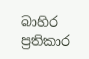බාහිර ප්‍රතිකාර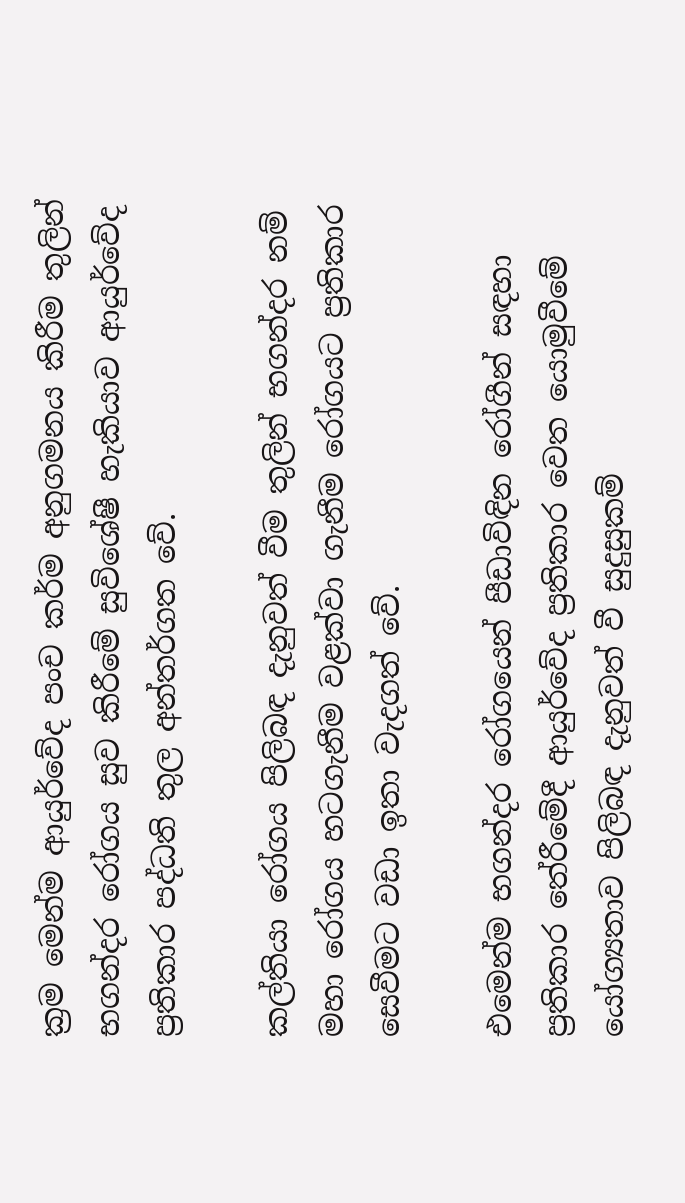ක්‍රම මෙන්ම ආයුර්වේද පංච කර්ම අනුගමනය කිරීම තුලින් භගන්දර රෝගය සුව කිරීමේ සුවිශේෂී හැකියාව ආයුර්වේද ප්‍රතිකාර පද්ධති තුල අන්තර්ගත වේ.

කල්තියා රෝගය පිලිබඳ දැනුවත් වීම තුලින් භගන්දර නම් මහා රෝගය හටගැනීම වළක්වා ගැනීම රෝගයට ප්‍රතිකාර සෙවීමට වඩා ඉතා වැදගත් වේ.

එමෙන්ම භගන්දර රෝගයෙන් පීඩාවිඳින රෝගීන් සඳහා ප්‍රතිකාර තේරීමේදී ආයුර්වේද ප්‍රතිකාර වෙත යොමුවීමේ යෝග්‍යතාව පිලිබඳ දැනුවත් වී සුදුසුකම්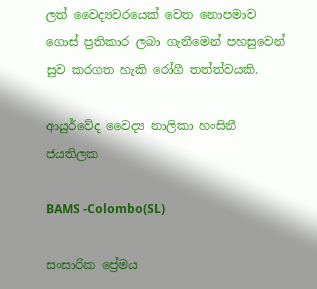ලත් වෛද්‍යවරයෙක් වෙත නොපමාව ගොස් ප්‍රතිකාර ලබා ගැනීමෙන් පහසුවෙන් සුව කරගත හැකි රෝගී තත්ත්වයකි.

ආයුර්වේද වෛද්‍ය නාලිකා හංසිනී ජයතිලක

BAMS -Colombo(SL)

සංසාරික ප්‍රේමය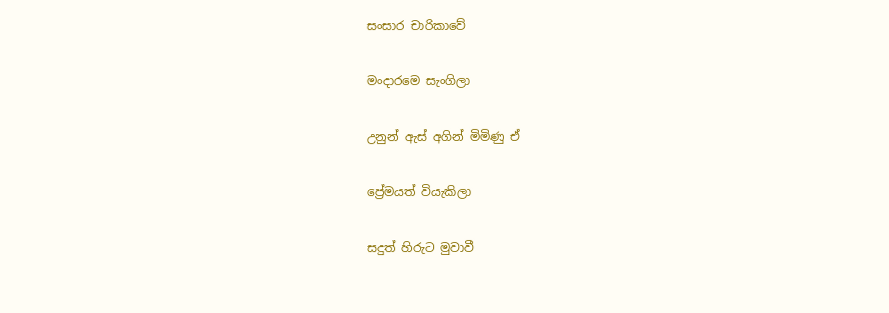සංසාර චාරිකාවේ

මංදාරමෙ සැංගිලා

උනුන් ඇස් අගින් මිමිණු ඒ

ප්‍රේමයත් වියැකිලා

සදුත් හිරුට මුවාවී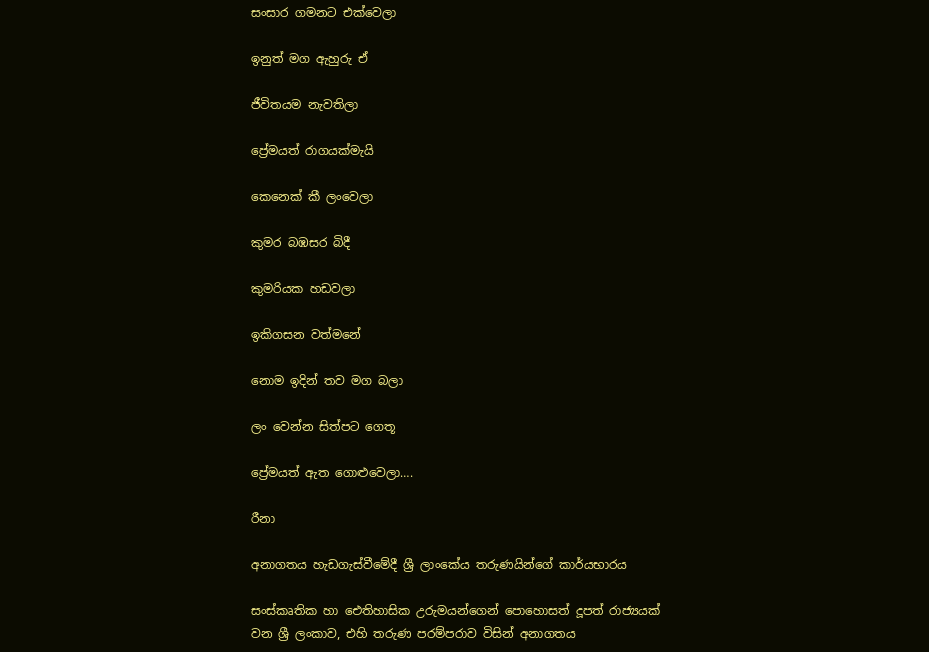සංසාර ගමනට එක්වෙලා

ඉනුත් මග ඇහුරු ඒ

ජීවිතයම නැවතිලා

ප්‍රේමයත් රාගයක්මැයි

කෙනෙක් කී ලංවෙලා

කුමර බඹසර බිදී

කුමරියක හඩවලා

ඉකිගසන වත්මනේ

නොම ඉදින් තව මග බලා

ලං වෙන්න සිත්පට ගෙතූ

ප්‍රේමයත් ඇත ගොළුවෙලා….

රීනා

අනාගතය හැඩගැස්වීමේදී ශ්‍රී ලාංකේය තරුණයින්ගේ කාර්යභාරය

සංස්කෘතික හා ඓතිහාසික උරුමයන්ගෙන් පොහොසත් දූපත් රාජ්‍යයක් වන ශ්‍රී ලංකාව, එහි තරුණ පරම්පරාව විසින් අනාගතය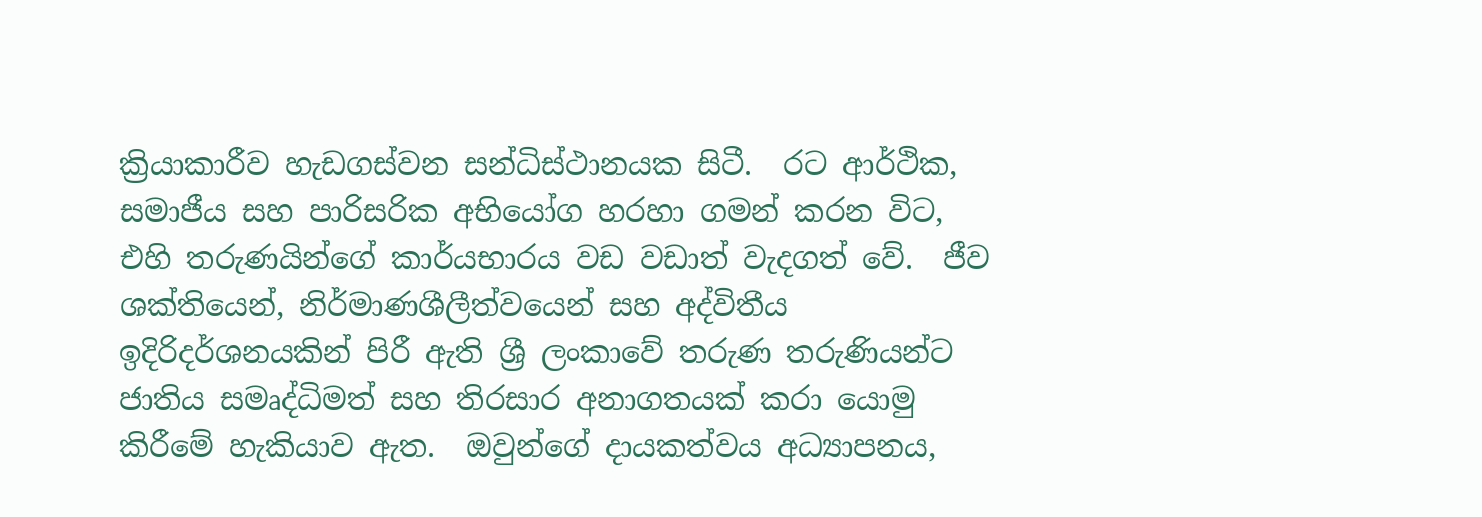ක්‍රියාකාරීව හැඩගස්වන සන්ධිස්ථානයක සිටී.  රට ආර්ථික, සමාජීය සහ පාරිසරික අභියෝග හරහා ගමන් කරන විට, එහි තරුණයින්ගේ කාර්යභාරය වඩ වඩාත් වැදගත් වේ.  ජීව ශක්තියෙන්, නිර්මාණශීලීත්වයෙන් සහ අද්විතීය ඉදිරිදර්ශනයකින් පිරී ඇති ශ්‍රී ලංකාවේ තරුණ තරුණියන්ට ජාතිය සමෘද්ධිමත් සහ තිරසාර අනාගතයක් කරා යොමු කිරීමේ හැකියාව ඇත.  ඔවුන්ගේ දායකත්වය අධ්‍යාපනය,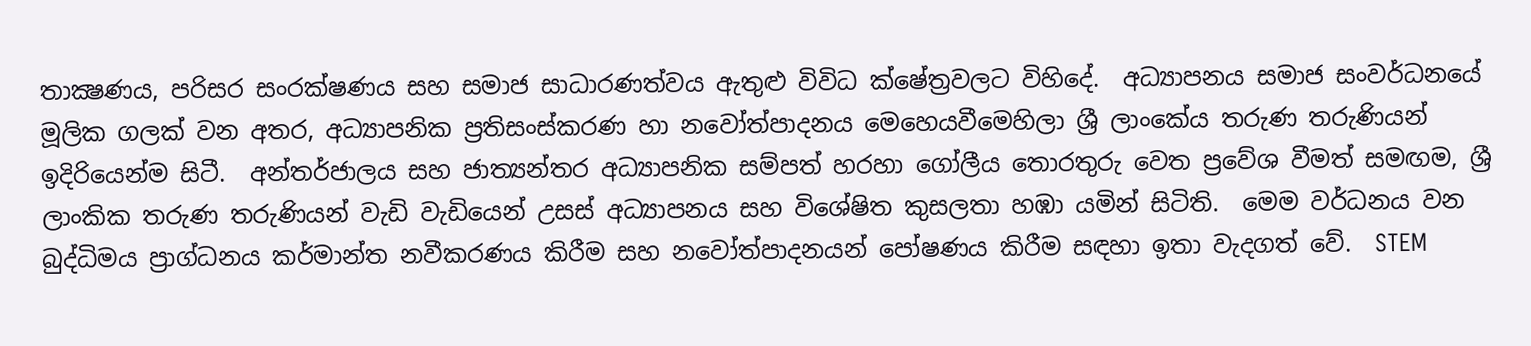තාක්‍ෂණය, පරිසර සංරක්ෂණය සහ සමාජ සාධාරණත්වය ඇතුළු විවිධ ක්ෂේත්‍රවලට විහිදේ.  අධ්‍යාපනය සමාජ සංවර්ධනයේ මූලික ගලක් වන අතර, අධ්‍යාපනික ප්‍රතිසංස්කරණ හා නවෝත්පාදනය මෙහෙයවීමෙහිලා ශ්‍රී ලාංකේය තරුණ තරුණියන් ඉදිරියෙන්ම සිටී.  අන්තර්ජාලය සහ ජාත්‍යන්තර අධ්‍යාපනික සම්පත් හරහා ගෝලීය තොරතුරු වෙත ප්‍රවේශ වීමත් සමඟම, ශ්‍රී ලාංකික තරුණ තරුණියන් වැඩි වැඩියෙන් උසස් අධ්‍යාපනය සහ විශේෂිත කුසලතා හඹා යමින් සිටිති.  මෙම වර්ධනය වන බුද්ධිමය ප්‍රාග්ධනය කර්මාන්ත නවීකරණය කිරීම සහ නවෝත්පාදනයන් පෝෂණය කිරීම සඳහා ඉතා වැදගත් වේ.  STEM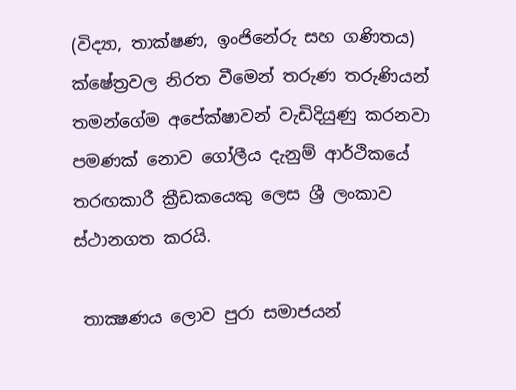(විද්‍යා, තාක්ෂණ, ඉංජිනේරු සහ ගණිතය) ක්ෂේත්‍රවල නිරත වීමෙන් තරුණ තරුණියන් තමන්ගේම අපේක්ෂාවන් වැඩිදියුණු කරනවා පමණක් නොව ගෝලීය දැනුම් ආර්ථිකයේ තරඟකාරී ක්‍රීඩකයෙකු ලෙස ශ්‍රී ලංකාව ස්ථානගත කරයි.

 තාක්‍ෂණය ලොව පුරා සමාජයන්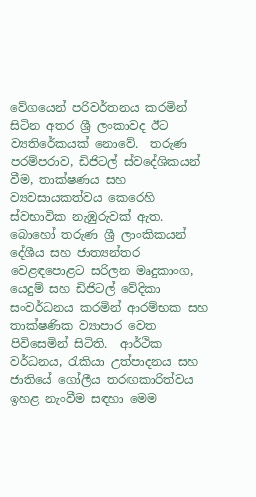වේගයෙන් පරිවර්තනය කරමින් සිටින අතර ශ්‍රී ලංකාවද ඊට ව්‍යතිරේකයක් නොවේ.  තරුණ පරම්පරාව, ඩිජිටල් ස්වදේශිකයන් වීම, තාක්ෂණය සහ ව්‍යවසායකත්වය කෙරෙහි ස්වභාවික නැඹුරුවක් ඇත.  බොහෝ තරුණ ශ්‍රී ලාංකිකයන් දේශීය සහ ජාත්‍යන්තර වෙළඳපොළට සරිලන මෘදුකාංග, යෙදුම් සහ ඩිජිටල් වේදිකා සංවර්ධනය කරමින් ආරම්භක සහ තාක්ෂණික ව්‍යාපාර වෙත පිවිසෙමින් සිටිති.  ආර්ථික වර්ධනය, රැකියා උත්පාදනය සහ ජාතියේ ගෝලීය තරඟකාරිත්වය ඉහළ නැංවීම සඳහා මෙම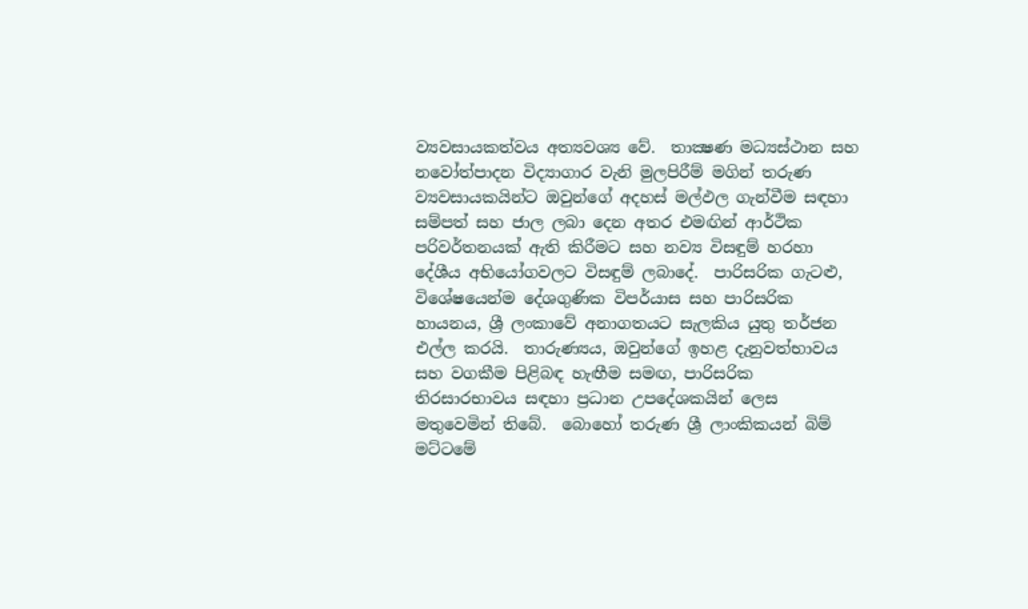ව්‍යවසායකත්වය අත්‍යවශ්‍ය වේ.  තාක්‍ෂණ මධ්‍යස්ථාන සහ නවෝත්පාදන විද්‍යාගාර වැනි මුලපිරීම් මගින් තරුණ ව්‍යවසායකයින්ට ඔවුන්ගේ අදහස් මල්ඵල ගැන්වීම සඳහා සම්පත් සහ ජාල ලබා දෙන අතර එමඟින් ආර්ථික පරිවර්තනයක් ඇති කිරීමට සහ නව්‍ය විසඳුම් හරහා දේශීය අභියෝගවලට විසඳුම් ලබාදේ.  පාරිසරික ගැටළු, විශේෂයෙන්ම දේශගුණික විපර්යාස සහ පාරිසරික හායනය, ශ්‍රී ලංකාවේ අනාගතයට සැලකිය යුතු තර්ජන එල්ල කරයි.  තාරුණ්‍යය, ඔවුන්ගේ ඉහළ දැනුවත්භාවය සහ වගකීම පිළිබඳ හැඟීම සමඟ, පාරිසරික තිරසාරභාවය සඳහා ප්‍රධාන උපදේශකයින් ලෙස මතුවෙමින් තිබේ.  බොහෝ තරුණ ශ්‍රී ලාංකිකයන් බිම් මට්ටමේ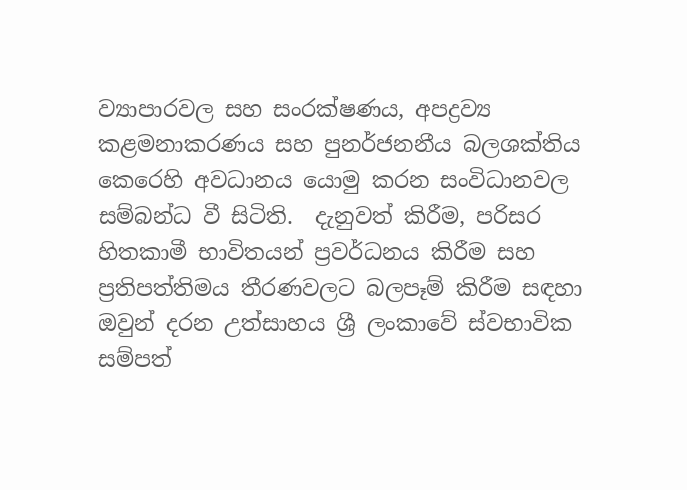ව්‍යාපාරවල සහ සංරක්ෂණය, අපද්‍රව්‍ය කළමනාකරණය සහ පුනර්ජනනීය බලශක්තිය කෙරෙහි අවධානය යොමු කරන සංවිධානවල සම්බන්ධ වී සිටිති.  දැනුවත් කිරීම, පරිසර හිතකාමී භාවිතයන් ප්‍රවර්ධනය කිරීම සහ ප්‍රතිපත්තිමය තීරණවලට බලපෑම් කිරීම සඳහා ඔවුන් දරන උත්සාහය ශ්‍රී ලංකාවේ ස්වභාවික සම්පත්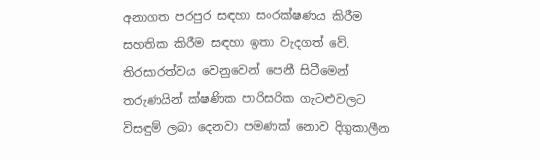අනාගත පරපුර සඳහා සංරක්ෂණය කිරීම සහතික කිරීම සඳහා ඉතා වැදගත් වේ.  තිරසාරත්වය වෙනුවෙන් පෙනී සිටීමෙන් තරුණයින් ක්ෂණික පාරිසරික ගැටළුවලට විසඳුම් ලබා දෙනවා පමණක් නොව දිගුකාලීන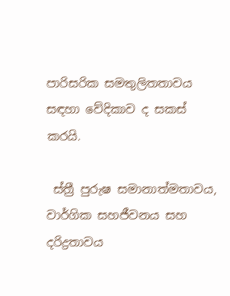පාරිසරික සමතුලිතතාවය සඳහා වේදිකාව ද සකස් කරයි.

 ස්ත්‍රී පුරුෂ සමානාත්මතාවය, වාර්ගික සහජීවනය සහ දරිද්‍රතාවය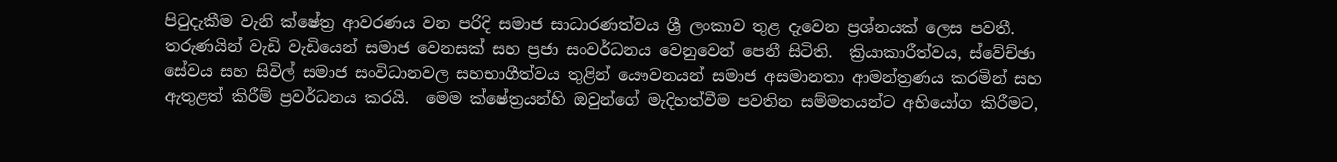පිටුදැකීම වැනි ක්ෂේත්‍ර ආවරණය වන පරිදි සමාජ සාධාරණත්වය ශ්‍රී ලංකාව තුළ දැවෙන ප්‍රශ්නයක් ලෙස පවතී.  තරුණයින් වැඩි වැඩියෙන් සමාජ වෙනසක් සහ ප්‍රජා සංවර්ධනය වෙනුවෙන් පෙනී සිටිති.  ක්‍රියාකාරීත්වය, ස්වේච්ඡා සේවය සහ සිවිල් සමාජ සංවිධානවල සහභාගීත්වය තුළින් යෞවනයන් සමාජ අසමානතා ආමන්ත්‍රණය කරමින් සහ ඇතුළත් කිරීම් ප්‍රවර්ධනය කරයි.  මෙම ක්ෂේත්‍රයන්හි ඔවුන්ගේ මැදිහත්වීම පවතින සම්මතයන්ට අභියෝග කිරීමට,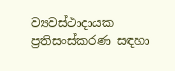ව්‍යවස්ථාදායක ප්‍රතිසංස්කරණ සඳහා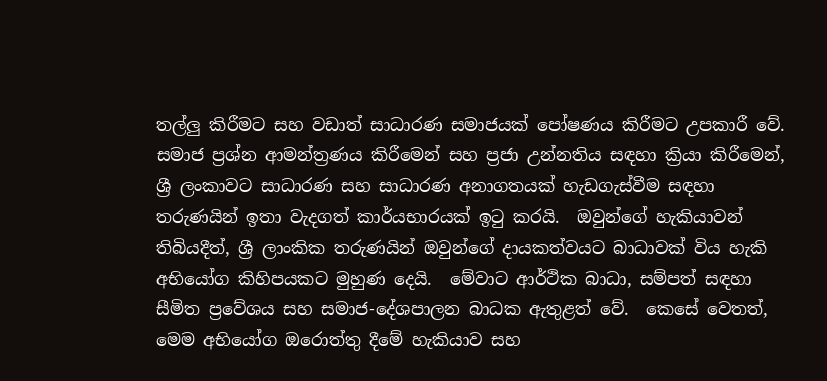තල්ලු කිරීමට සහ වඩාත් සාධාරණ සමාජයක් පෝෂණය කිරීමට උපකාරී වේ.  සමාජ ප්‍රශ්න ආමන්ත්‍රණය කිරීමෙන් සහ ප්‍රජා උන්නතිය සඳහා ක්‍රියා කිරීමෙන්, ශ්‍රී ලංකාවට සාධාරණ සහ සාධාරණ අනාගතයක් හැඩගැස්වීම සඳහා තරුණයින් ඉතා වැදගත් කාර්යභාරයක් ඉටු කරයි.  ඔවුන්ගේ හැකියාවන් තිබියදීත්, ශ්‍රී ලාංකික තරුණයින් ඔවුන්ගේ දායකත්වයට බාධාවක් විය හැකි අභියෝග කිහිපයකට මුහුණ දෙයි.  මේවාට ආර්ථික බාධා, සම්පත් සඳහා සීමිත ප්‍රවේශය සහ සමාජ-දේශපාලන බාධක ඇතුළත් වේ.  කෙසේ වෙතත්, මෙම අභියෝග ඔරොත්තු දීමේ හැකියාව සහ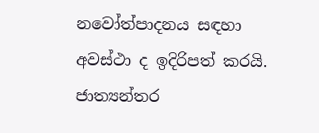නවෝත්පාදනය සඳහා අවස්ථා ද ඉදිරිපත් කරයි.  ජාත්‍යන්තර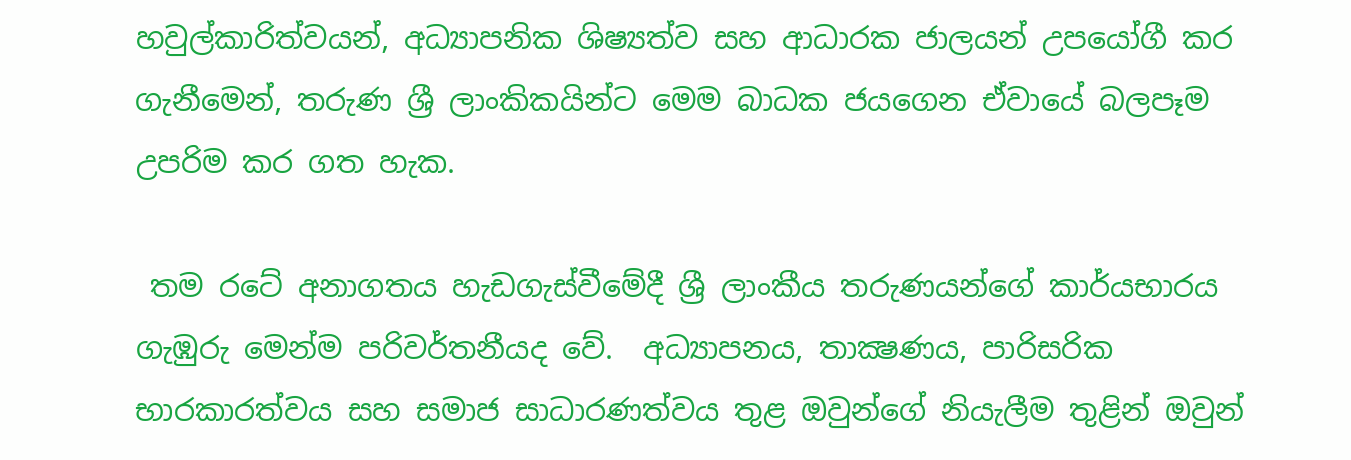හවුල්කාරිත්වයන්, අධ්‍යාපනික ශිෂ්‍යත්ව සහ ආධාරක ජාලයන් උපයෝගී කර ගැනීමෙන්, තරුණ ශ්‍රී ලාංකිකයින්ට මෙම බාධක ජයගෙන ඒවායේ බලපෑම උපරිම කර ගත හැක.

 තම රටේ අනාගතය හැඩගැස්වීමේදී ශ්‍රී ලාංකීය තරුණයන්ගේ කාර්යභාරය ගැඹුරු මෙන්ම පරිවර්තනීයද වේ.  අධ්‍යාපනය, තාක්‍ෂණය, පාරිසරික භාරකාරත්වය සහ සමාජ සාධාරණත්වය තුළ ඔවුන්ගේ නියැලීම තුළින් ඔවුන්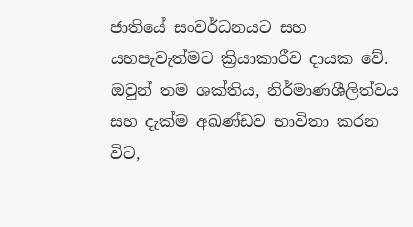ජාතියේ සංවර්ධනයට සහ යහපැවැත්මට ක්‍රියාකාරීව දායක වේ.  ඔවුන් තම ශක්තිය, නිර්මාණශීලිත්වය සහ දැක්ම අඛණ්ඩව භාවිතා කරන විට,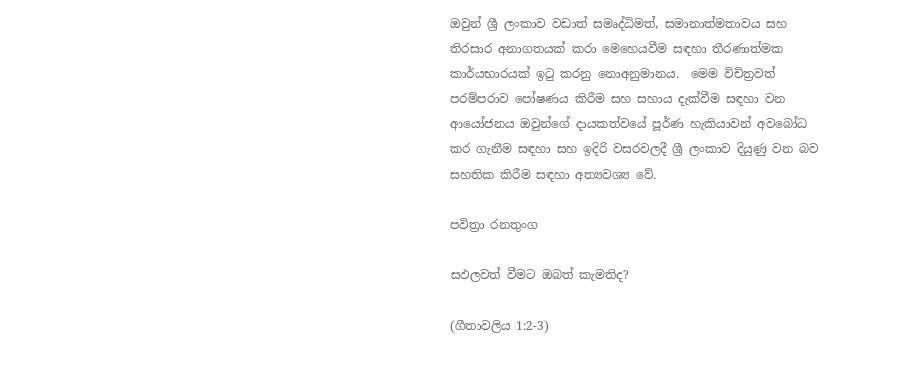ඔවුන් ශ්‍රී ලංකාව වඩාත් සමෘද්ධිමත්, සමානාත්මතාවය සහ තිරසාර අනාගතයක් කරා මෙහෙයවීම සඳහා තීරණාත්මක කාර්යභාරයක් ඉටු කරනු නොඅනුමානය.  මෙම විචිත්‍රවත් පරම්පරාව පෝෂණය කිරීම සහ සහාය දැක්වීම සඳහා වන ආයෝජනය ඔවුන්ගේ දායකත්වයේ පූර්ණ හැකියාවන් අවබෝධ කර ගැනීම සඳහා සහ ඉදිරි වසරවලදී ශ්‍රී ලංකාව දියුණු වන බව සහතික කිරීම සඳහා අත්‍යවශ්‍ය වේ.

පවිත්‍රා රනතුංග

සඵලවත් වීමට ඔබත් කැමතිද?

(ගීතාවලිය 1:2-3)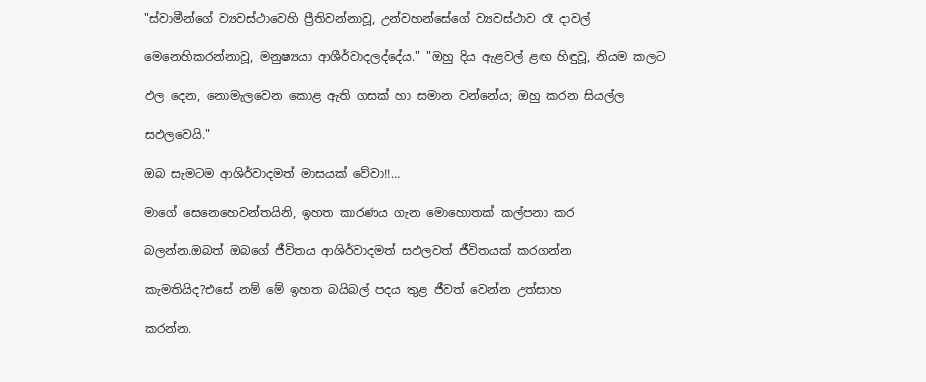"ස්වාමීන්ගේ ව්‍යවස්ථාවෙහි ප්‍රීතිවන්නාවූ, උන්වහන්සේගේ ව්‍යවස්ථාව රෑ දාවල්

මෙනෙහිකරන්නාවූ, මනුෂ්‍යයා ආශීර්වාදලද්දේය." "ඔහු දිය ඇළවල් ළඟ හිඳුවූ, නියම කලට

ඵල දෙන, නොමැලවෙන කොළ ඇති ගසක් හා සමාන වන්නේය; ඔහු කරන සියල්ල

සඵලවෙයි."

ඔබ සැමටම ආශිර්වාදමත් මාසයක් වේවා!!…

මාගේ සෙනෙහෙවන්තයිනි, ඉහත කාරණය ගැන මොහොතක් කල්පනා කර

බලන්න.ඔබත් ඔබගේ ජීවිතය ආශිර්වාදමත් සඵලවත් ජීවිතයක් කරගන්න

කැමතියිද?එසේ නම් මේ ඉහත බයිබල් පදය තුළ ජීවත් වෙන්න උත්සාහ

කරන්න.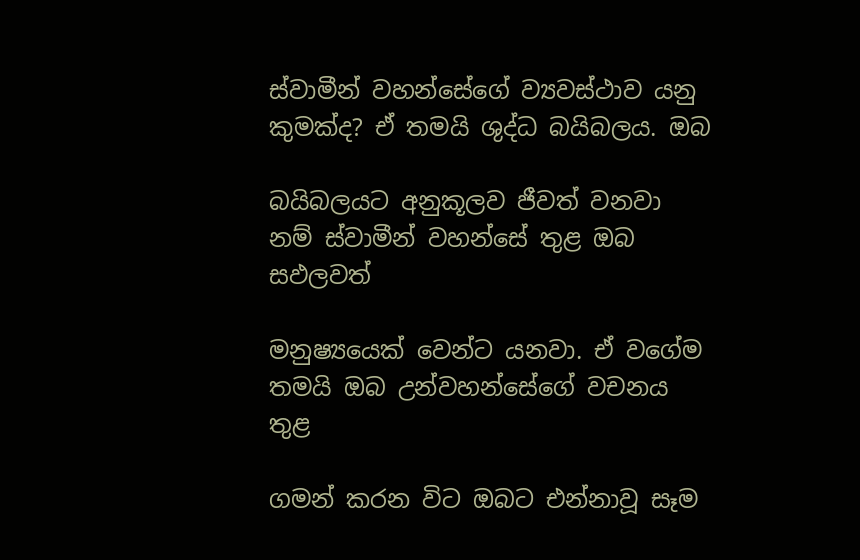ස්වාමීන් වහන්සේගේ ව්‍යවස්ථාව යනු කුමක්ද? ඒ තමයි ශුද්ධ බයිබලය. ඔබ

බයිබලයට අනුකූලව ජීවත් වනවා නම් ස්වාමීන් වහන්සේ තුළ ඔබ සඵලවත්

මනුෂ්‍යයෙක් වෙන්ට යනවා. ඒ වගේම තමයි ඔබ උන්වහන්සේගේ වචනය තුළ

ගමන් කරන විට ඔබට එන්නාවූ සෑම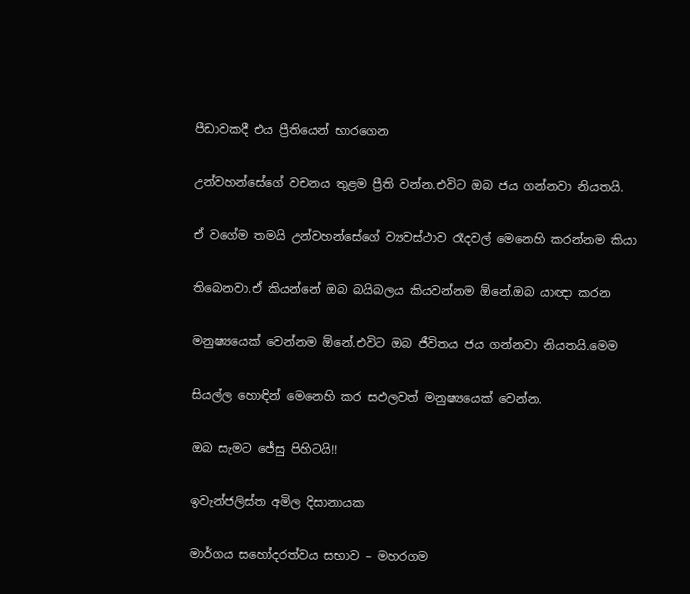පීඩාවකදී එය ප්‍රීතියෙන් භාරගෙන

උන්වහන්සේගේ වචනය තුළම ප්‍රීති වන්න.එවිට ඔබ ජය ගන්නවා නියතයි.

ඒ වගේම තමයි උන්වහන්සේගේ ව්‍යවස්ථාව රෑදවල් මෙනෙහි කරන්නම කියා

තිබෙනවා.ඒ කියන්නේ ඔබ බයිබලය කියවන්නම ඕනේ.ඔබ යාඥා කරන

මනුෂ්‍යයෙක් වෙන්නම ඕනේ.එවිට ඔබ ජීවිතය ජය ගන්නවා නියතයි.මෙම

සියල්ල හොඳින් මෙනෙහි කර සඵලවත් මනුෂ්‍යයෙක් වෙන්න.

ඔබ සැමට ජේසු පිහිටයි!!

ඉවැන්ජලිස්ත අමිල දිසානායක

මාර්ගය සහෝදරත්වය සභාව – මහරගම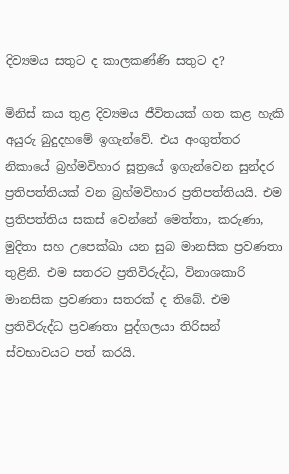දිව්‍යමය සතුට ද කාලකණ්ණි සතුට ද?

මිනිස් කය තුළ දිව්‍යමය ජීවිතයක් ගත කළ හැකි අයුරු බුදුදහමේ ඉගැන්වේ. එය අංගුත්තර නිකායේ බ්‍රහ්මවිහාර සූත්‍රයේ ඉගැන්වෙන සුන්දර ප්‍රතිපත්තියක් වන බ්‍රහ්මවිහාර ප්‍රතිපත්තියයි. එම ප්‍රතිපත්තිය සකස් වෙන්නේ මෙත්තා, කරුණා, මුදිතා සහ උපෙක්ඛා යන සුබ මානසික ප්‍රවණතා තුළිනි. එම සතරට ප්‍රතිවිරුද්ධ, විනාශකාරි මානසික ප්‍රවණතා සතරක් ද තිබේ. එම ප්‍රතිවිරුද්ධ ප්‍රවණතා පුද්ගලයා තිරිසන් ස්වභාවයට පත් කරයි.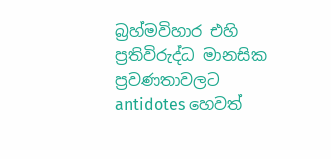බ්‍රහ්මවිහාර එහි ප්‍රතිවිරුද්ධ මානසික ප්‍රවණතාවලට antidotes හෙවත්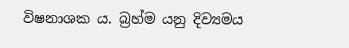විෂනාශක ය. බ්‍රහ්ම යනු දිව්‍යමය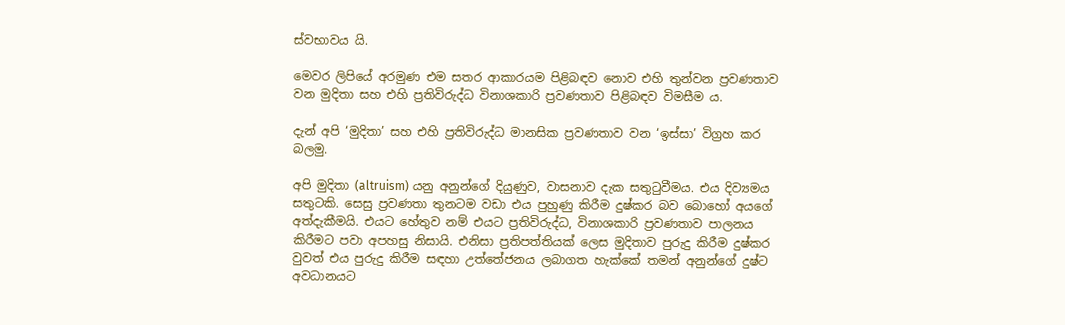ස්වභාවය යි.

මෙවර ලිපියේ අරමුණ එම සතර ආකාරයම පිළිබඳව නොව එහි තුන්වන ප්‍රවණතාව වන මුදිතා සහ එහි ප්‍රතිවිරුද්ධ විනාශකාරි ප්‍රවණතාව පිළිබඳව විමසීම ය.

දැන් අපි ‘මුදිතා’ සහ එහි ප්‍රතිවිරුද්ධ මානසික ප්‍රවණතාව වන ‘ඉස්සා’ විග්‍රහ කර බලමු.

අපි මුදිතා (altruism) යනු අනුන්ගේ දියුණුව, වාසනාව දැක සතුටුවීමය. එය දිව්‍යමය සතුටකි. සෙසු ප්‍රවණතා තුනටම වඩා එය පුහුණු කිරීම දුෂ්කර බව බොහෝ අයගේ අත්දැකීමයි. එයට හේතුව නම් එයට ප්‍රතිවිරුද්ධ, විනාශකාරි ප්‍රවණතාව පාලනය කිරීමට පවා අපහසු නිසායි. එනිසා ප්‍රතිපත්තියක් ලෙස මුදිතාව පුරුදු කිරීම දුෂ්කර වුවත් එය පුරුදු කිරීම සඳහා උත්තේජනය ලබාගත හැක්කේ තමන් අනුන්ගේ දුෂ්ට අවධානයට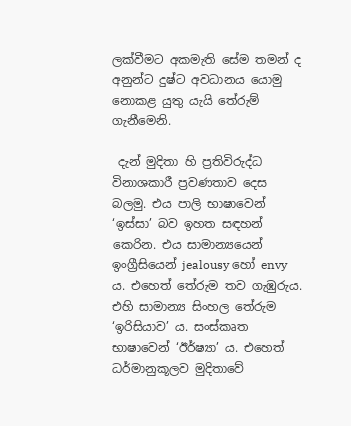ලක්වීමට අකමැති සේම තමන් ද අනුන්ට දුෂ්ට අවධානය යොමු නොකළ යුතු යැයි තේරුම් ගැනීමෙනි.

 දැන් මුදිතා හි ප්‍රතිවිරුද්ධ විනාශකාරී ප්‍රවණතාව දෙස බලමු. එය පාලි භාෂාවෙන් ‘ඉස්සා’ බව ඉහත සඳහන් කෙරින. එය සාමාන්‍යයෙන් ඉංග්‍රීසියෙන් jealousy හෝ envy ය. එහෙත් තේරුම තව ගැඹුරුය. එහි සාමාන්‍ය සිංහල තේරුම ‘ඉරිසියාව’ ය. සංස්කෘත භාෂාවෙන් ‘ඊර්ෂ්‍යා’ ය. එහෙත් ධර්මානුකූලව මුදිතාවේ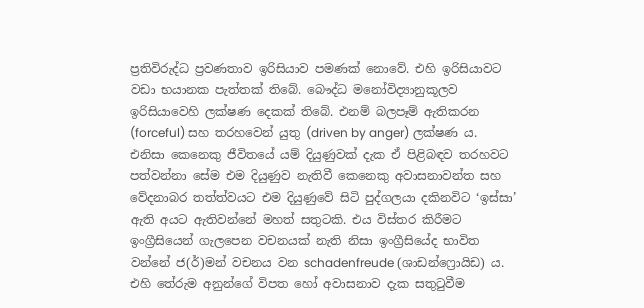ප්‍රතිවිරුද්ධ ප්‍රවණතාව ඉරිසියාව පමණක් නොවේ. එහි ඉරිසියාවට වඩා භයානක පැත්තක් තිබේ. බෞද්ධ මනෝවිද්‍යානුකූලව ඉරිසියාවෙහි ලක්ෂණ දෙකක් තිබේ. එනම් බලපෑම් ඇතිකරන (forceful) සහ තරහවෙන් යුතු (driven by anger) ලක්ෂණ ය. එනිසා කෙනෙකු ජීවිතයේ යම් දියුණුවක් දැක ඒ පිළිබඳව තරහවට පත්වන්නා සේම එම දියුණුව නැතිවී කෙනෙකු අවාසනාවන්ත සහ වේදනාබර තත්ත්වයට එම දියුණුවේ සිටි පුද්ගලයා දකිනවිට ‘ඉස්සා’ ඇති අයට ඇතිවන්නේ මහත් සතුටකි. එය විස්තර කිරීමට ඉංග්‍රීසියෙන් ගැලපෙන වචනයක් නැති නිසා ඉංග්‍රීසියේද භාවිත වන්නේ ජ(ර්)මන් වචනය වන schadenfreude (ශාඩන්ෆ්‍රොයිඩ) ය. එහි තේරුම අනුන්ගේ විපත හෝ අවාසනාව දැක සතුටුවීම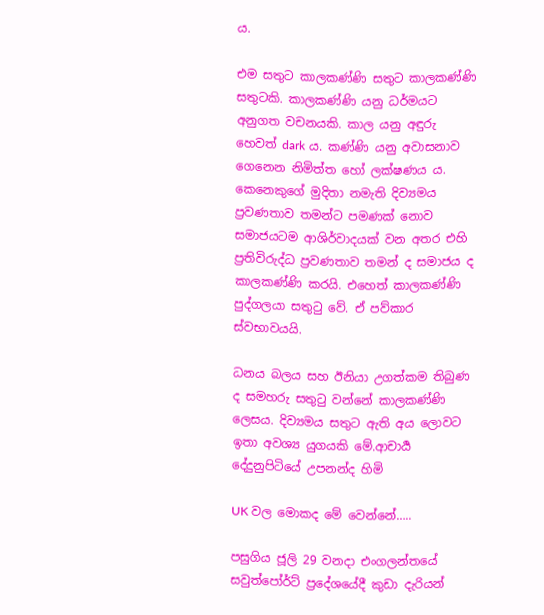ය.

එම සතුට කාලකණ්ණි සතුට කාලකණ්ණි සතුටකි. කාලකණ්ණි යනු ධර්මයට අනුගත වචනයකි. කාල යනු අඳුරු හෙවත් dark ය. කණ්ණි යනු අවාසනාව ගෙනෙන නිමිත්ත හෝ ලක්ෂණය ය. කෙනෙකුගේ මුදිතා නමැති දිව්‍යමය ප්‍රවණතාව තමන්ට පමණක් නොව සමාජයටම ආශිර්වාදයක් වන අතර එහි ප්‍රතිවිරුද්ධ ප්‍රවණතාව තමන් ද සමාජය ද කාලකණ්ණි කරයි. එහෙත් කාලකණ්ණි පුද්ගලයා සතුටු වේ. ඒ පව්කාර ස්වභාවයයි.

ධනය බලය සහ ඊනියා උගත්කම තිබුණ ද සමහරු සතුටු වන්නේ කාලකණ්ණි ලෙසය. දිව්‍යමය සතුට ඇති අය ලොවට ඉතා අවශ්‍ය යුගයකි මේ.ආචාර්‍ය දේදුනුපිටියේ උපනන්ද හිමි

UK වල මොකද මේ වෙන්නේ…..

පසුගිය ජූලි 29 වනදා එංගලන්තයේ සවුත්පෝර්ට් ප්‍රදේශයේදී කුඩා දැරියන්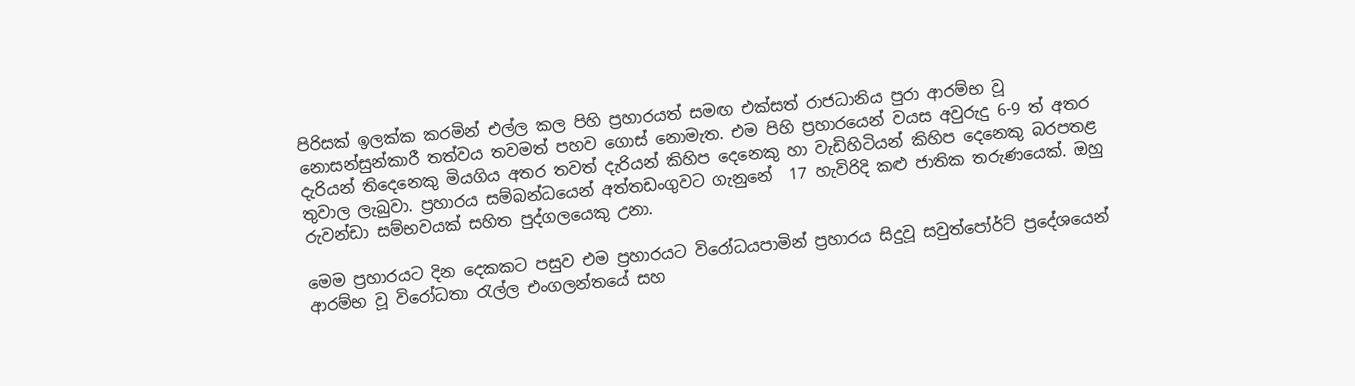පිරිසක් ඉලක්ක කරමින් එල්ල කල පිහි ප්‍රහාරයත් සමඟ එක්සත් රාජධානිය පුරා ආරම්භ වූ නොසන්සුන්කාරී තත්වය තවමත් පහව ගොස් නොමැත. එම පිහි ප්‍රහාරයෙන් වයස අවුරුදු 6-9 ත් අතර දැරියන් තිදෙනෙකු මියගිය අතර තවත් දැරියන් කිහිප දෙනෙකු හා වැඩිහිටියන් කිහිප දෙනෙකු බරපතළ තුවාල ලැබුවා. ප්‍රහාරය සම්බන්ධයෙන් අත්තඩංගුවට ගැනුනේ  17 හැවිරිදි කළු ජාතික තරුණයෙක්. ඔහු රුවන්ඩා සම්භවයක් සහිත පුද්ගලයෙකු උනා.

මෙම ප්‍රහාරයට දින දෙකකට පසුව එම ප්‍රහාරයට විරෝධයපාමින් ප්‍රහාරය සිදුවූ සවුත්පෝර්ට් ප්‍රදේශයෙන් ආරම්භ වූ විරෝධතා රැල්ල එංගලන්තයේ සහ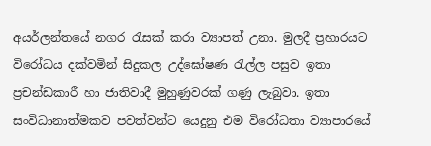අයර්ලන්තයේ නගර රැසක් කරා ව්‍යාපත් උනා. මුලදී ප්‍රහාරයට විරෝධය දක්වමින් සිදුකල උද්ඝෝෂණ රැල්ල පසුව ඉතා ප්‍රචන්ඩකාරී හා ජාතිවාදී මුහුණුවරක් ගණු ලැබුවා. ඉතා සංවිධානාත්මකව පවත්වන්ට යෙදුනු එම විරෝධතා ව්‍යාපාරයේ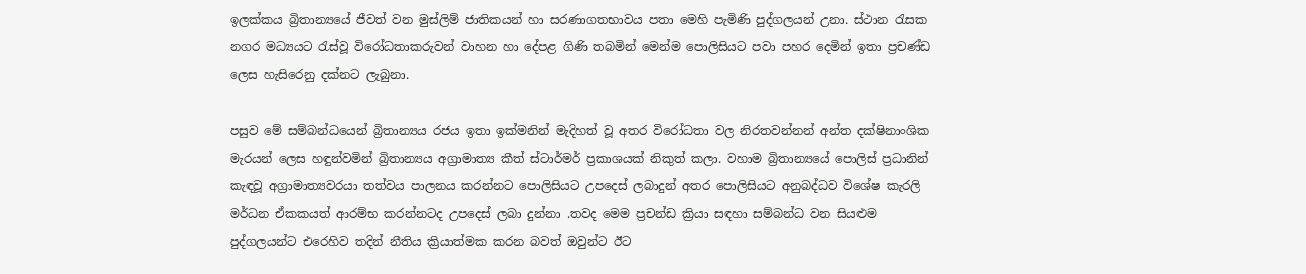ඉලක්කය බ්‍රිතාන්‍යයේ ජීවත් වන මුස්ලිම් ජාතිකයන් හා සරණාගතභාවය පතා මෙහි පැමිණි පුද්ගලයන් උනා. ස්ථාන රැසක නගර මධ්‍යයට රැස්වූ විරෝධතාකරුවන් වාහන හා දේපළ ගිණි තබමින් මෙන්ම පොලිසියට පවා පහර දෙමින් ඉතා ප්‍රචණ්ඩ ලෙස හැසිරෙනු දක්නට ලැබුනා.

පසුව මේ සම්බන්ධයෙන් බ්‍රිතාන්‍යය රජය ඉතා ඉක්මනින් මැදිහත් වූ අතර විරෝධතා වල නිරතවන්නන් අන්ත දක්ෂිනාංශික මැරයන් ලෙස හඳුන්වමින් බ්‍රිතාන්‍යය අග්‍රාමාත්‍ය කීත් ස්ටාර්මර් ප්‍රකාශයක් නිකුත් කලා. වහාම බ්‍රිතාන්‍යයේ පොලිස් ප්‍රධානින් කැඳවූ අග්‍රාමාත්‍යවරයා තත්වය පාලනය කරන්නට පොලිසියට උපදෙස් ලබාදුන් අතර පොලිසියට අනුබද්ධව විශේෂ කැරලි මර්ධන ඒකකයත් ආරම්භ කරන්නටද උපදෙස් ලබා දුන්නා .තවද මෙම ප්‍රචන්ඩ ක්‍රියා සඳහා සම්බන්ධ වන සියළුම පුද්ගලයන්ට එරෙහිව තදින් නීතිය ක්‍රියාත්මක කරන බවත් ඔවුන්ට ඊට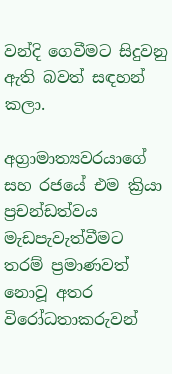වන්දි ගෙවීමට සිදුවනු ඇති බවත් සඳහන් කලා.

අග්‍රාමාත්‍යවරයාගේ සහ රජයේ එම ක්‍රියා ප්‍රචන්ඩත්වය මැඩපැවැත්වීමට තරම් ප්‍රමාණවත් නොවූ අතර විරෝධතාකරුවන්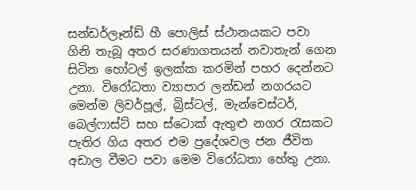සන්ඩර්ලෑන්ඩ් හී පොලිස් ස්ථානයකට පවා ගිනි තැබූ අතර සරණාගතයන් නවාතැන් ගෙන සිටින හෝටල් ඉලක්ක කරමින් පහර දෙන්නට උනා. විරෝධතා ව්‍යාපාර ලන්ඩන් නගරයට මෙන්ම ලිවර්පූල්, බ්‍රිස්ටල්, මැන්චෙස්ටර්, බෙල්ෆාස්ට් සහ ස්ටොක් ඇතුළු නගර රැසකට පැතිර ගිය අතර එම ප්‍රදේශවල ජන ජීවිත අඩාල වීමට පවා මෙම විරෝධතා හේතු උනා.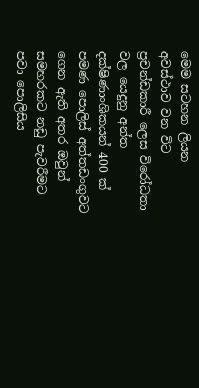මෙම සටහන ලියන අවස්ථාව වන විට ප්‍රචන්ඩකාරී ලෙස විරෝධතා වල යෙදුනු අන්ත දක්ෂිණාංශිකයන් 400 ක් පමණ පොලිස් අත්තඩංගුවට ගෙන ඇති අතර ඔවුන් සමහරකට නඩු පැවරීමට පවා පොලිසිය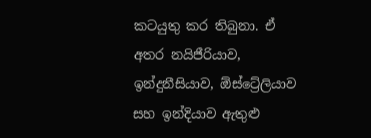කටයුතු කර තිබුනා. ඒ අතර නයිජීරියාව, ඉන්දුනීසියාව, ඕස්ට්‍රේලියාව සහ ඉන්දියාව ඇතුළු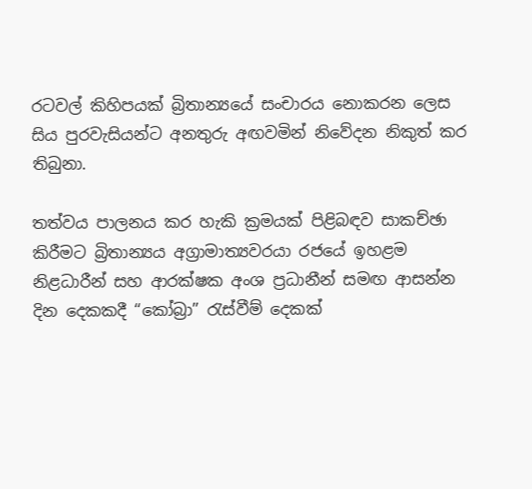රටවල් කිහිපයක් බ්‍රිතාන්‍යයේ සංචාරය නොකරන ලෙස සිය පුරවැසියන්ට අනතුරු අඟවමින් නිවේදන නිකුත් කර තිබුනා.

තත්වය පාලනය කර හැකි ක්‍රමයක් පිළිබඳව සාකච්ඡා කිරීමට බ්‍රිතාන්‍යය අග්‍රාමාත්‍යවරයා රජයේ ඉහළම නිළධාරීන් සහ ආරක්ෂක අංශ ප්‍රධානීන් සමඟ ආසන්න දින දෙකකදී “කෝබ්‍රා” රැස්වීම් දෙකක්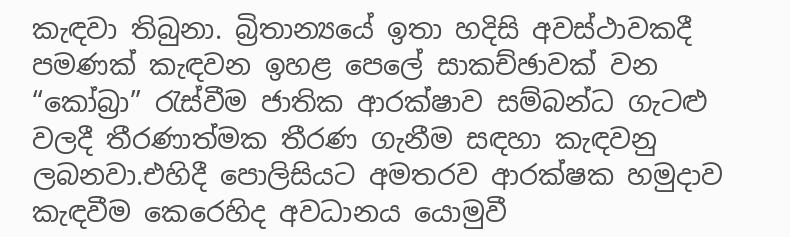කැඳවා තිබුනා. බ්‍රිතාන්‍යයේ ඉතා හදිසි අවස්ථාවකදී පමණක් කැඳවන ඉහළ පෙලේ සාකච්ඡාවක් වන “කෝබ්‍රා” රැස්වීම ජාතික ආරක්ෂාව සම්බන්ධ ගැටළු වලදී තීරණාත්මක තීරණ ගැනීම සඳහා කැඳවනු ලබනවා.එහිදී පොලිසියට අමතරව ආරක්ෂක හමුදාව කැඳවීම කෙරෙහිද අවධානය යොමුවී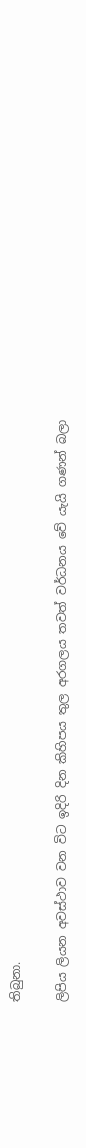තිබුනා.

ලිපිය ලියන අවස්ථාව වන විට ඉදිරි දින කිහිපය තුල අරගලය තවත් වර්ධනය වේ යැයි ගණන් බලා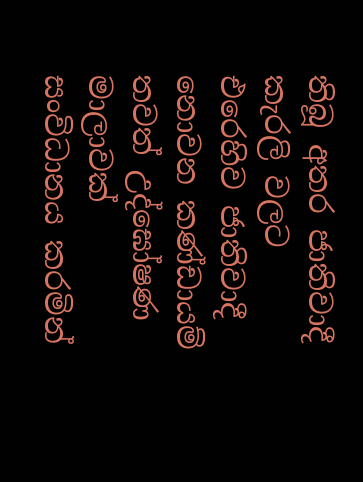තිබූ අතර ජාතිවාදී කැරලි වලට එරෙහිව ජාතිවාදී නොවන කණ්ඩායම් තවත් උද්ඝෝෂණ මාලාවක් සංවිධානය කරමින්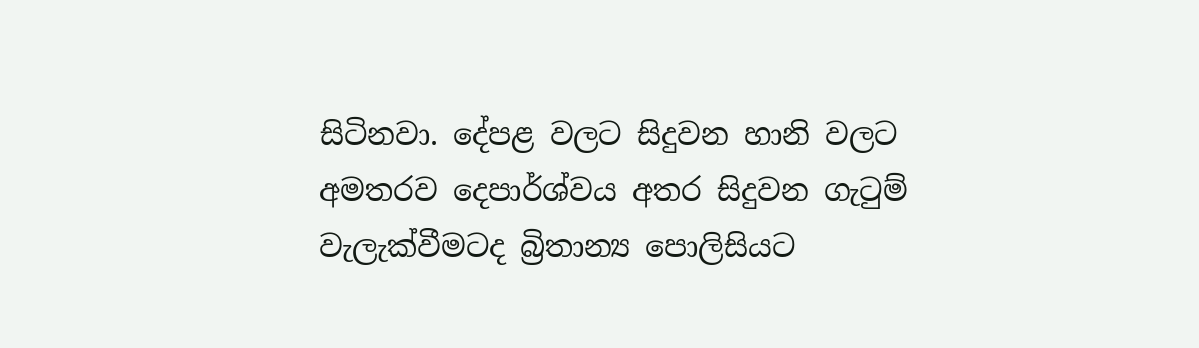සිටිනවා. දේපළ වලට සිදුවන හානි වලට අමතරව දෙපාර්ශ්වය අතර සිදුවන ගැටුම් වැලැක්වීමටද බ්‍රිතාන්‍ය පොලිසියට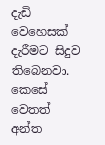දැඩි වෙහෙසක් දැරීමට සිදුව තිබෙනවා. කෙසේ වෙතත් අන්ත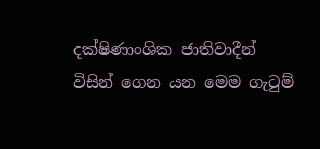දක්ෂිණාංශික ජාතිවාදීන් විසින් ගෙන යන මෙම ගැටුම්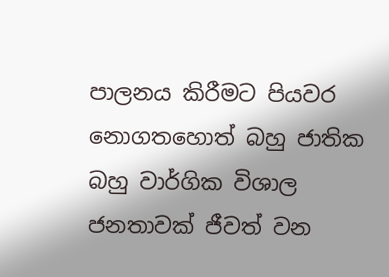පාලනය කිරීමට පියවර නොගතහොත් බහු ජාතික බහු වාර්ගික විශාල ජනතාවක් ජීවත් වන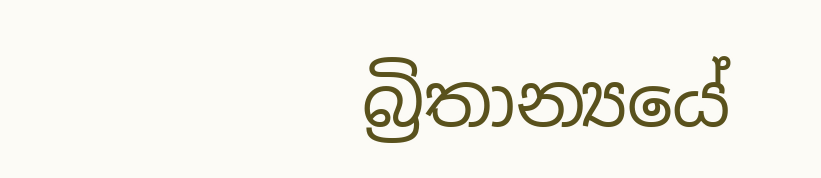බ්‍රිතාන්‍යයේ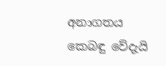අනාගතය කෙබඳු වේදැයි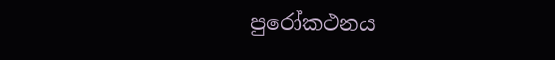පුරෝකථනය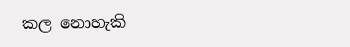කල නොහැකි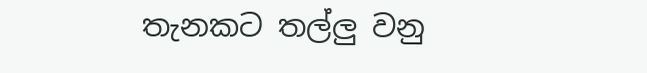තැනකට තල්ලු වනු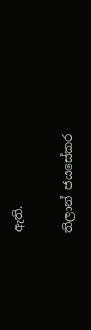ඇති.

තිලාන් ජයසේකර